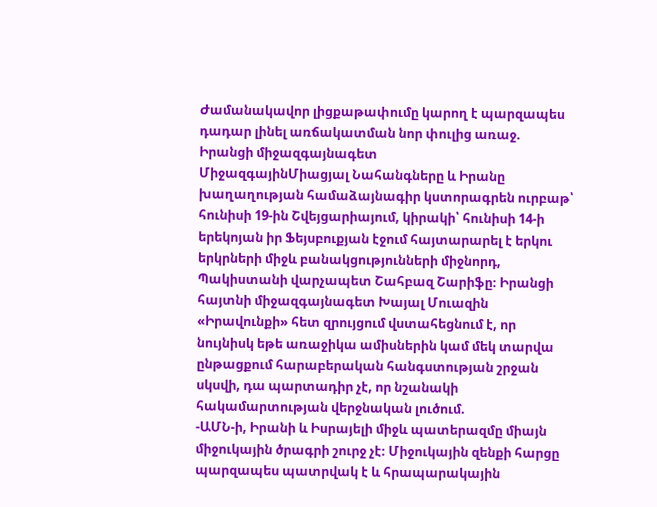Ժամանակավոր լիցքաթափումը կարող է պարզապես դադար լինել առճակատման նոր փուլից առաջ. Իրանցի միջազգայնագետ
ՄիջազգայինՄիացյալ Նահանգները և Իրանը խաղաղության համաձայնագիր կստորագրեն ուրբաթ՝ հունիսի 19-ին Շվեյցարիայում, կիրակի՝ հունիսի 14-ի երեկոյան իր Ֆեյսբուքյան էջում հայտարարել է երկու երկրների միջև բանակցությունների միջնորդ, Պակիստանի վարչապետ Շահբազ Շարիֆը։ Իրանցի հայտնի միջազգայնագետ Խայալ Մուազին «Իրավունքի» հետ զրույցում վստահեցնում է, որ նույնիսկ եթե առաջիկա ամիսներին կամ մեկ տարվա ընթացքում հարաբերական հանգստության շրջան սկսվի, դա պարտադիր չէ, որ նշանակի հակամարտության վերջնական լուծում.
-ԱՄՆ-ի, Իրանի և Իսրայելի միջև պատերազմը միայն միջուկային ծրագրի շուրջ չէ։ Միջուկային զենքի հարցը պարզապես պատրվակ է և հրապարակային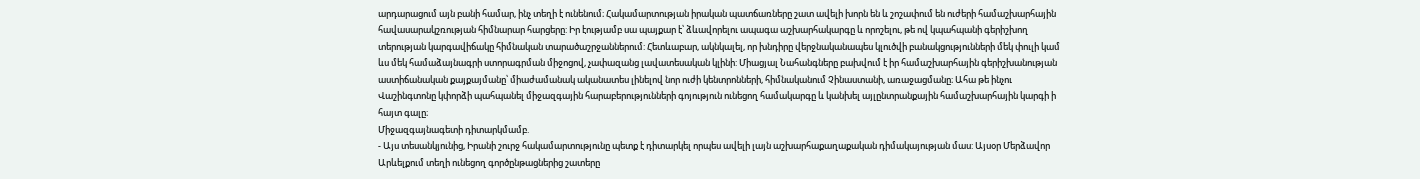արդարացում այն բանի համար, ինչ տեղի է ունենում։ Հակամարտության իրական պատճառները շատ ավելի խորն են և շոշափում են ուժերի համաշխարհային հավասարակշռության հիմնարար հարցերը: Իր էությամբ սա պայքար է՝ ձևավորելու ապագա աշխարհակարգը և որոշելու, թե ով կպահպանի գերիշխող տերության կարգավիճակը հիմնական տարածաշրջաններում: Հետևաբար, ակնկալել, որ խնդիրը վերջնականապես կլուծվի բանակցությունների մեկ փուլի կամ ևս մեկ համաձայնագրի ստորագրման միջոցով, չափազանց լավատեսական կլինի: Միացյալ Նահանգները բախվում է իր համաշխարհային գերիշխանության աստիճանական քայքայմանը՝ միաժամանակ ականատես լինելով նոր ուժի կենտրոնների, հիմնականում Չինաստանի, առաջացմանը։ Ահա թե ինչու Վաշինգտոնը կփորձի պահպանել միջազգային հարաբերությունների գոյություն ունեցող համակարգը և կանխել այլընտրանքային համաշխարհային կարգի ի հայտ գալը։
Միջազգայնագետի դիտարկմամբ.
- Այս տեսանկյունից, Իրանի շուրջ հակամարտությունը պետք է դիտարկել որպես ավելի լայն աշխարհաքաղաքական դիմակայության մաս: Այսօր Մերձավոր Արևելքում տեղի ունեցող գործընթացներից շատերը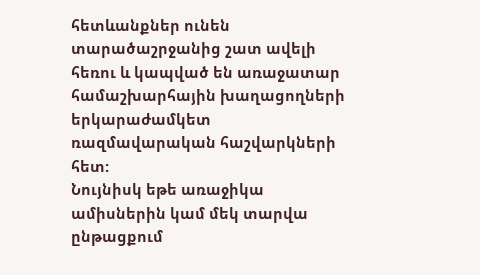հետևանքներ ունեն տարածաշրջանից շատ ավելի հեռու և կապված են առաջատար համաշխարհային խաղացողների երկարաժամկետ ռազմավարական հաշվարկների հետ:
Նույնիսկ եթե առաջիկա ամիսներին կամ մեկ տարվա ընթացքում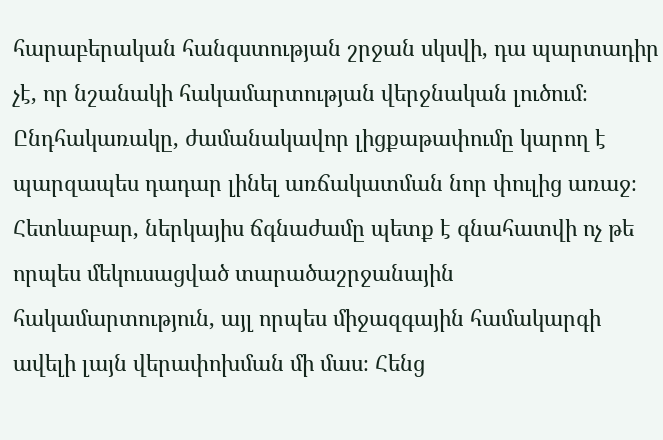հարաբերական հանգստության շրջան սկսվի, դա պարտադիր չէ, որ նշանակի հակամարտության վերջնական լուծում։ Ընդհակառակը, ժամանակավոր լիցքաթափումը կարող է պարզապես դադար լինել առճակատման նոր փուլից առաջ։
Հետևաբար, ներկայիս ճգնաժամը պետք է գնահատվի ոչ թե որպես մեկուսացված տարածաշրջանային հակամարտություն, այլ որպես միջազգային համակարգի ավելի լայն վերափոխման մի մաս։ Հենց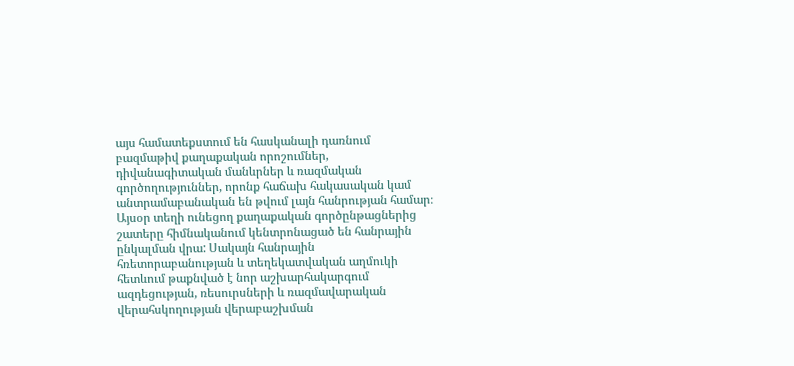այս համատեքստում են հասկանալի դառնում բազմաթիվ քաղաքական որոշումներ, դիվանագիտական մանևրներ և ռազմական գործողություններ, որոնք հաճախ հակասական կամ անտրամաբանական են թվում լայն հանրության համար։
Այսօր տեղի ունեցող քաղաքական գործընթացներից շատերը հիմնականում կենտրոնացած են հանրային ընկալման վրա: Սակայն հանրային հռետորաբանության և տեղեկատվական աղմուկի հետևում թաքնված է նոր աշխարհակարգում ազդեցության, ռեսուրսների և ռազմավարական վերահսկողության վերաբաշխման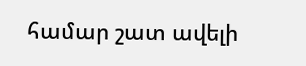համար շատ ավելի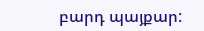բարդ պայքար: